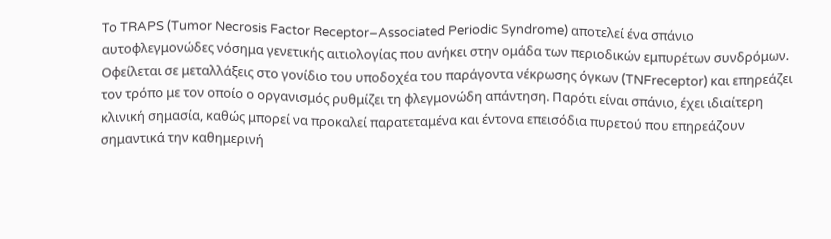Το TRAPS (Tumor Necrosis Factor Receptor–Associated Periodic Syndrome) αποτελεί ένα σπάνιο αυτοφλεγμονώδες νόσημα γενετικής αιτιολογίας που ανήκει στην ομάδα των περιοδικών εμπυρέτων συνδρόμων. Οφείλεται σε μεταλλάξεις στο γονίδιο του υποδοχέα του παράγοντα νέκρωσης όγκων (TNFreceptor) και επηρεάζει τον τρόπο με τον οποίο ο οργανισμός ρυθμίζει τη φλεγμονώδη απάντηση. Παρότι είναι σπάνιο, έχει ιδιαίτερη κλινική σημασία, καθώς μπορεί να προκαλεί παρατεταμένα και έντονα επεισόδια πυρετού που επηρεάζουν σημαντικά την καθημερινή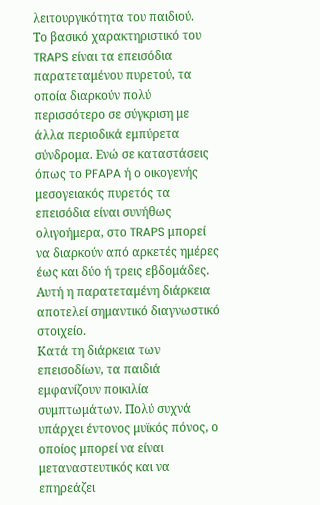λειτουργικότητα του παιδιού.
Το βασικό χαρακτηριστικό του TRAPS είναι τα επεισόδια παρατεταμένου πυρετού, τα οποία διαρκούν πολύ περισσότερο σε σύγκριση με άλλα περιοδικά εμπύρετα σύνδρομα. Ενώ σε καταστάσεις όπως το PFAPA ή ο οικογενής μεσογειακός πυρετός τα επεισόδια είναι συνήθως ολιγοήμερα, στο TRAPS μπορεί να διαρκούν από αρκετές ημέρες έως και δύο ή τρεις εβδομάδες. Αυτή η παρατεταμένη διάρκεια αποτελεί σημαντικό διαγνωστικό στοιχείο.
Κατά τη διάρκεια των επεισοδίων, τα παιδιά εμφανίζουν ποικιλία συμπτωμάτων. Πολύ συχνά υπάρχει έντονος μυϊκός πόνος, ο οποίος μπορεί να είναι μεταναστευτικός και να επηρεάζει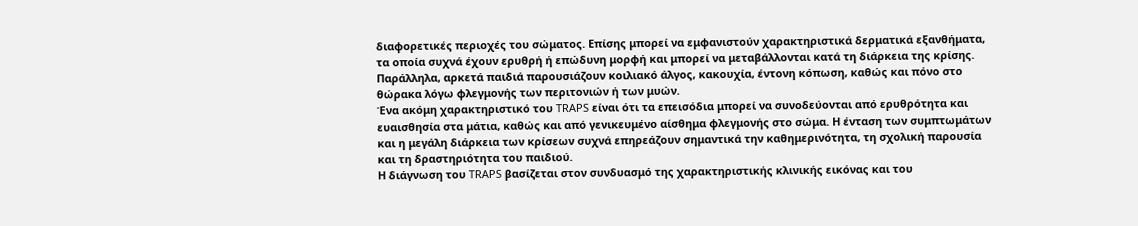διαφορετικές περιοχές του σώματος. Επίσης μπορεί να εμφανιστούν χαρακτηριστικά δερματικά εξανθήματα, τα οποία συχνά έχουν ερυθρή ή επώδυνη μορφή και μπορεί να μεταβάλλονται κατά τη διάρκεια της κρίσης. Παράλληλα, αρκετά παιδιά παρουσιάζουν κοιλιακό άλγος, κακουχία, έντονη κόπωση, καθώς και πόνο στο θώρακα λόγω φλεγμονής των περιτονιών ή των μυών.
Ένα ακόμη χαρακτηριστικό του TRAPS είναι ότι τα επεισόδια μπορεί να συνοδεύονται από ερυθρότητα και ευαισθησία στα μάτια, καθώς και από γενικευμένο αίσθημα φλεγμονής στο σώμα. Η ένταση των συμπτωμάτων και η μεγάλη διάρκεια των κρίσεων συχνά επηρεάζουν σημαντικά την καθημερινότητα, τη σχολική παρουσία και τη δραστηριότητα του παιδιού.
Η διάγνωση του TRAPS βασίζεται στον συνδυασμό της χαρακτηριστικής κλινικής εικόνας και του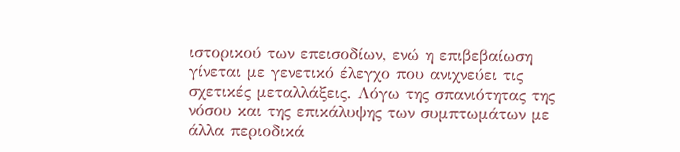ιστορικού των επεισοδίων, ενώ η επιβεβαίωση γίνεται με γενετικό έλεγχο που ανιχνεύει τις σχετικές μεταλλάξεις. Λόγω της σπανιότητας της νόσου και της επικάλυψης των συμπτωμάτων με άλλα περιοδικά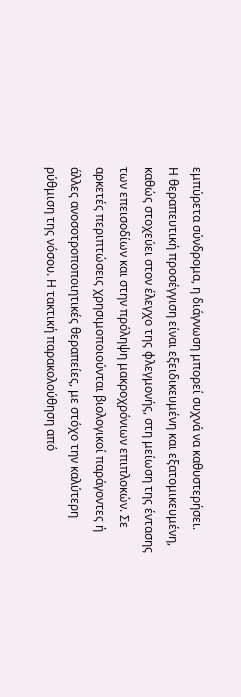εμπύρετα σύνδρομα, η διάγνωση μπορεί συχνά να καθυστερήσει.
Η θεραπευτική προσέγγιση είναι εξειδικευμένη και εξατομικευμένη, καθώς στοχεύει στον έλεγχο της φλεγμονής, στη μείωση της έντασης των επεισοδίων και στην πρόληψη μακροχρόνιων επιπλοκών. Σε αρκετές περιπτώσεις χρησιμοποιούνται βιολογικοί παράγοντες ή άλλες ανοσοτροποποιητικές θεραπείες, με στόχο την καλύτερη ρύθμιση της νόσου. Η τακτική παρακολούθηση από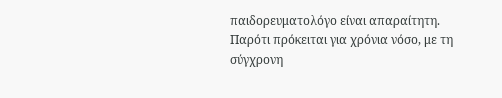παιδορευματολόγο είναι απαραίτητη.
Παρότι πρόκειται για χρόνια νόσο, με τη σύγχρονη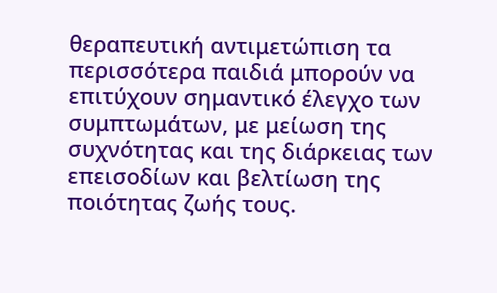θεραπευτική αντιμετώπιση τα περισσότερα παιδιά μπορούν να επιτύχουν σημαντικό έλεγχο των συμπτωμάτων, με μείωση της συχνότητας και της διάρκειας των επεισοδίων και βελτίωση της ποιότητας ζωής τους.